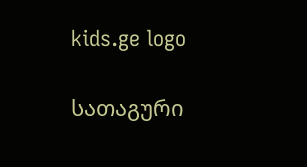kids.ge logo

სათაგური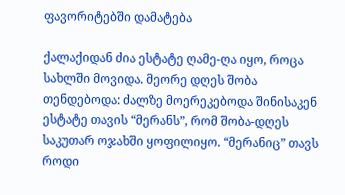ფავორიტებში დამატება

ქალაქიდან ძია ესტატე ღამე-ღა იყო, როცა სახლში მოვიდა. მეორე დღეს შობა თენდებოდა: ძალზე მოერეკებოდა შინისაკენ ესტატე თავის “მერანს”, რომ შობა-დღეს საკუთარ ოჯახში ყოფილიყო. “მერანიც” თავს როდი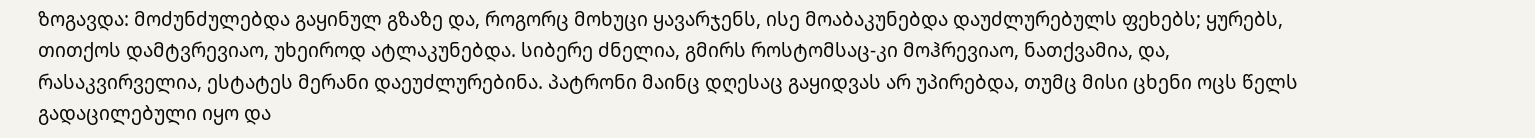ზოგავდა: მოძუნძულებდა გაყინულ გზაზე და, როგორც მოხუცი ყავარჯენს, ისე მოაბაკუნებდა დაუძლურებულს ფეხებს; ყურებს, თითქოს დამტვრევიაო, უხეიროდ ატლაკუნებდა. სიბერე ძნელია, გმირს როსტომსაც-კი მოჰრევიაო, ნათქვამია, და, რასაკვირველია, ესტატეს მერანი დაეუძლურებინა. პატრონი მაინც დღესაც გაყიდვას არ უპირებდა, თუმც მისი ცხენი ოცს წელს გადაცილებული იყო და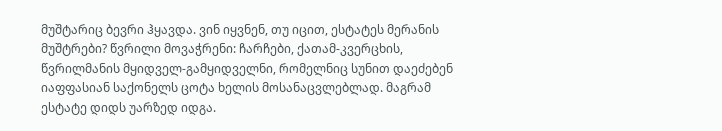მუშტარიც ბევრი ჰყავდა. ვინ იყვნენ, თუ იცით, ესტატეს მერანის მუშტრები? წვრილი მოვაჭრენი: ჩარჩები, ქათამ-კვერცხის, წვრილმანის მყიდველ-გამყიდველნი, რომელნიც სუნით დაეძებენ იაფფასიან საქონელს ცოტა ხელის მოსანაცვლებლად. მაგრამ ესტატე დიდს უარზედ იდგა.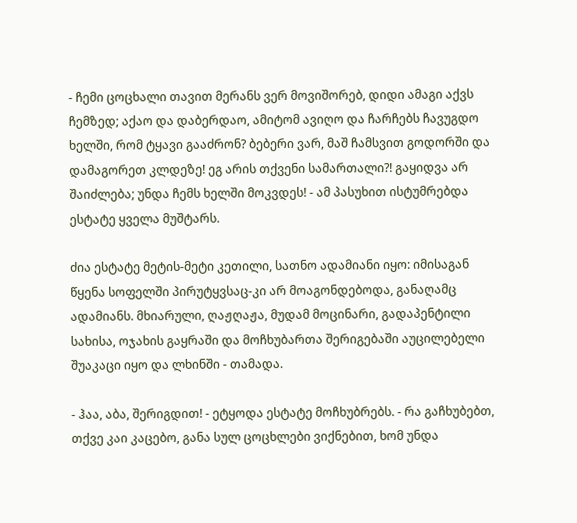- ჩემი ცოცხალი თავით მერანს ვერ მოვიშორებ, დიდი ამაგი აქვს ჩემზედ; აქაო და დაბერდაო, ამიტომ ავიღო და ჩარჩებს ჩავუგდო ხელში, რომ ტყავი გააძრონ? ბებერი ვარ, მაშ ჩამსვით გოდორში და დამაგორეთ კლდეზე! ეგ არის თქვენი სამართალი?! გაყიდვა არ შაიძლება; უნდა ჩემს ხელში მოკვდეს! - ამ პასუხით ისტუმრებდა ესტატე ყველა მუშტარს.

ძია ესტატე მეტის-მეტი კეთილი, სათნო ადამიანი იყო: იმისაგან წყენა სოფელში პირუტყვსაც-კი არ მოაგონდებოდა, განაღამც ადამიანს. მხიარული, ღაჟღაჟა, მუდამ მოცინარი, გადაპენტილი სახისა, ოჯახის გაყრაში და მოჩხუბართა შერიგებაში აუცილებელი შუაკაცი იყო და ლხინში - თამადა.

- ჰაა, აბა, შერიგდით! - ეტყოდა ესტატე მოჩხუბრებს. - რა გაჩხუბებთ, თქვე კაი კაცებო, განა სულ ცოცხლები ვიქნებით, ხომ უნდა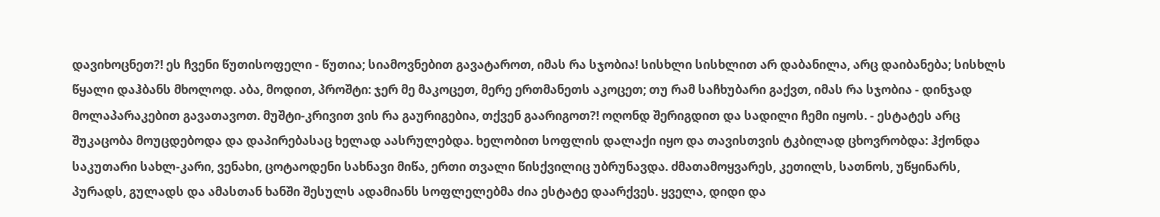დავიხოცნეთ?! ეს ჩვენი წუთისოფელი - წუთია; სიამოვნებით გავატაროთ, იმას რა სჯობია! სისხლი სისხლით არ დაბანილა, არც დაიბანება; სისხლს წყალი დაჰბანს მხოლოდ. აბა, მოდით, პროშტი: ჯერ მე მაკოცეთ, მერე ერთმანეთს აკოცეთ; თუ რამ საჩხუბარი გაქვთ, იმას რა სჯობია - დინჯად მოლაპარაკებით გავათავოთ. მუშტი-კრივით ვის რა გაურიგებია, თქვენ გაარიგოთ?! ოღონდ შერიგდით და სადილი ჩემი იყოს. - ესტატეს არც შუკაცობა მოუცდებოდა და დაპირებასაც ხელად აასრულებდა. ხელობით სოფლის დალაქი იყო და თავისთვის ტკბილად ცხოვრობდა: ჰქონდა საკუთარი სახლ-კარი, ვენახი, ცოტაოდენი სახნავი მიწა, ერთი თვალი წისქვილიც უბრუნავდა. ძმათამოყვარეს, კეთილს, სათნოს, უწყინარს, პურადს, გულადს და ამასთან ხანში შესულს ადამიანს სოფლელებმა ძია ესტატე დაარქვეს. ყველა, დიდი და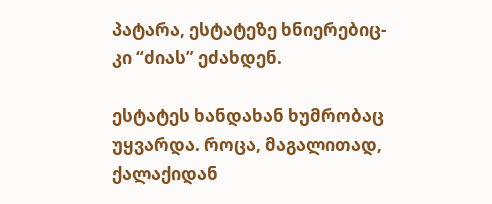პატარა, ესტატეზე ხნიერებიც-კი “ძიას” ეძახდენ.

ესტატეს ხანდახან ხუმრობაც უყვარდა. როცა, მაგალითად, ქალაქიდან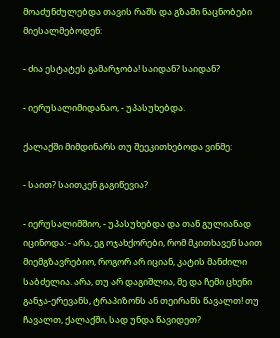მოაძუნძულებდა თავის რაშს და გზაში ნაცნობები მიესალმებოდენ:

- ძია ესტატეს გამარჯობა! საიდან? საიდან?

- იერუსალიმიდანაო, - უპასუხებდა.

ქალაქში მიმდინარს თუ შეეკითხებოდა ვინმე:

- საით? საითკენ გაგიწევია?

- იერუსალიმშიო, - უპასუხებდა და თან გულიანად იცინოდა: - არა, ეგ ოჯახქორები, რომ მკითხავენ საით მიემგზავრებიო, როგორ არ იციან, კატის მანძილი საბძელია. არა, თუ არ დაგიშლია, მე და ჩემი ცხენი განჯა-ერევანს, ტრაპიზონს ან თეირანს წავალთ! თუ ჩავალთ, ქალაქში, სად უნდა წავიდეთ?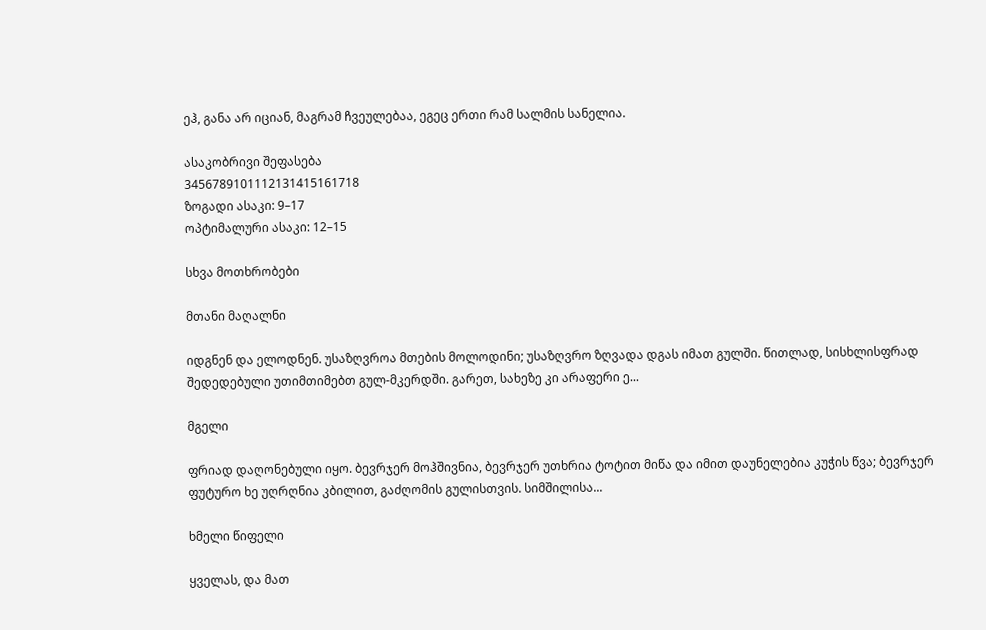ეჰ, განა არ იციან, მაგრამ ჩვეულებაა, ეგეც ერთი რამ სალმის სანელია.

ასაკობრივი შეფასება
3456789101112131415161718
ზოგადი ასაკი: 9–17
ოპტიმალური ასაკი: 12–15

სხვა მოთხრობები

მთანი მაღალნი

იდგნენ და ელოდნენ. უსაზღვროა მთების მოლოდინი; უსაზღვრო ზღვადა დგას იმათ გულში. წითლად, სისხლისფრად შედედებული უთიმთიმებთ გულ-მკერდში. გარეთ, სახეზე კი არაფერი ე...

მგელი

ფრიად დაღონებული იყო. ბევრჯერ მოჰშივნია, ბევრჯერ უთხრია ტოტით მიწა და იმით დაუნელებია კუჭის წვა; ბევრჯერ ფუტურო ხე უღრღნია კბილით, გაძღომის გულისთვის. სიმშილისა...

ხმელი წიფელი

ყველას, და მათ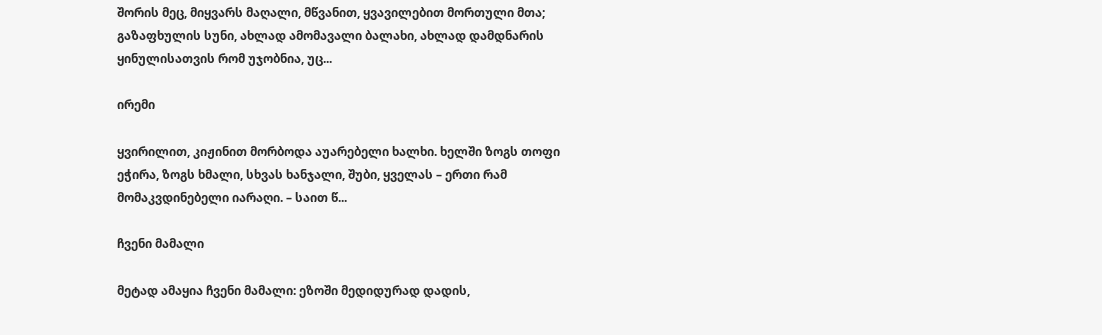შორის მეც, მიყვარს მაღალი, მწვანით, ყვავილებით მორთული მთა; გაზაფხულის სუნი, ახლად ამომავალი ბალახი, ახლად დამდნარის ყინულისათვის რომ უჯობნია, უც...

ირემი

ყვირილით, კიჟინით მორბოდა აუარებელი ხალხი. ხელში ზოგს თოფი ეჭირა, ზოგს ხმალი, სხვას ხანჯალი, შუბი, ყველას – ერთი რამ მომაკვდინებელი იარაღი. – საით წ...

ჩვენი მამალი

მეტად ამაყია ჩვენი მამალი: ეზოში მედიდურად დადის,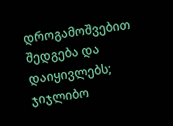დროგამოშვებით შედგება და დაიყივლებს; ჯიჯლიბო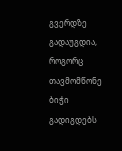გვერდზე გადაუგდია, როგორც თავმომწონე ბიჭი გადიგდებს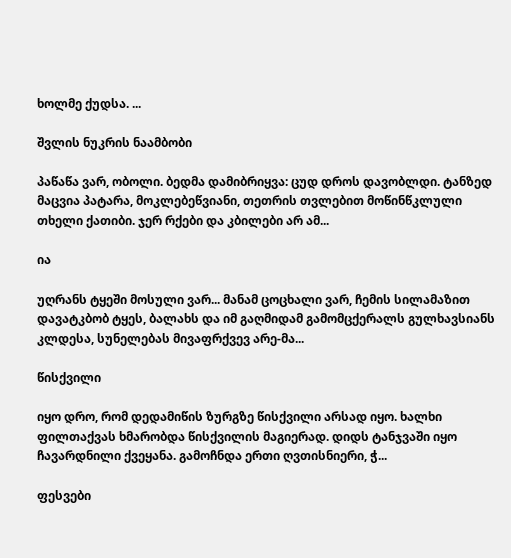ხოლმე ქუდსა. ...

შვლის ნუკრის ნაამბობი

პაწაწა ვარ, ობოლი. ბედმა დამიბრიყვა: ცუდ დროს დავობლდი. ტანზედ მაცვია პატარა, მოკლებეწვიანი, თეთრის თვლებით მოწინწკლული თხელი ქათიბი. ჯერ რქები და კბილები არ ამ...

ია

უღრანს ტყეში მოსული ვარ... მანამ ცოცხალი ვარ, ჩემის სილამაზით დავატკბობ ტყეს, ბალახს და იმ გაღმიდამ გამომცქერალს გულხავსიანს კლდესა, სუნელებას მივაფრქვევ არე-მა...

წისქვილი

იყო დრო, რომ დედამიწის ზურგზე წისქვილი არსად იყო. ხალხი ფილთაქვას ხმარობდა წისქვილის მაგიერად. დიდს ტანჯვაში იყო ჩავარდნილი ქვეყანა. გამოჩნდა ერთი ღვთისნიერი, ჭ...

ფესვები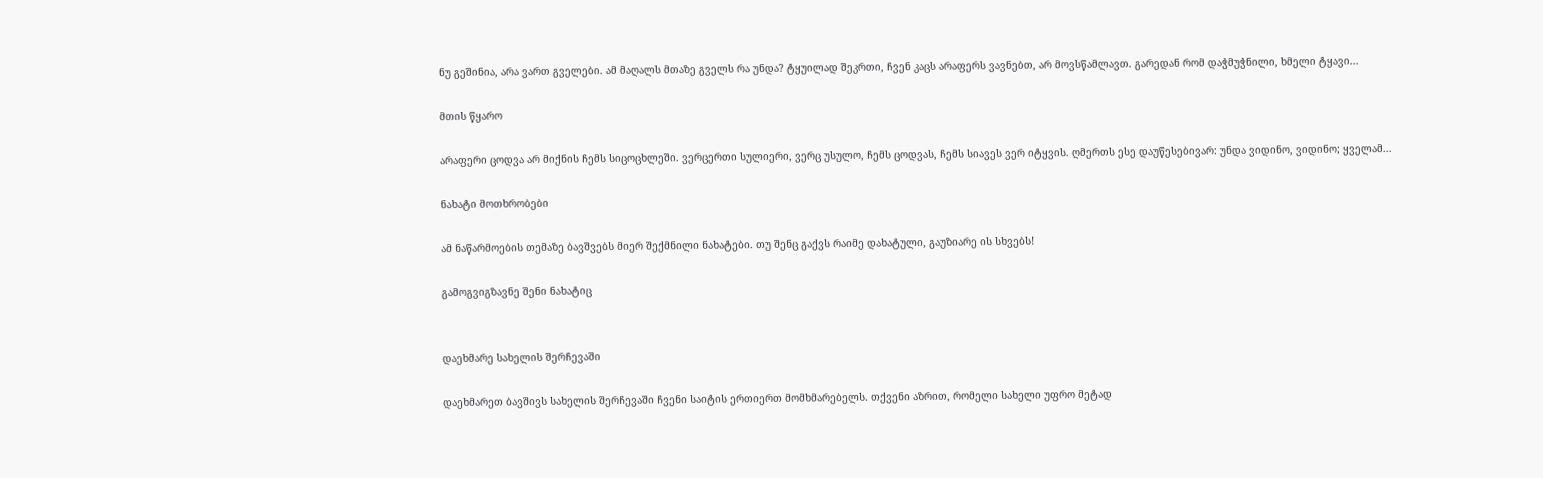ნუ გეშინია, არა ვართ გველები. ამ მაღალს მთაზე გველს რა უნდა? ტყუილად შეკრთი, ჩვენ კაცს არაფერს ვავნებთ, არ მოვსწამლავთ. გარედან რომ დაჭმუჭნილი, ხმელი ტყავი...

მთის წყარო

არაფერი ცოდვა არ მიქნის ჩემს სიცოცხლეში. ვერცერთი სულიერი, ვერც უსულო, ჩემს ცოდვას, ჩემს სიავეს ვერ იტყვის. ღმერთს ესე დაუწესებივარ: უნდა ვიდინო, ვიდინო; ყველამ...

ნახატი მოთხრობები

ამ ნაწარმოების თემაზე ბავშვებს მიერ შექმნილი ნახატები. თუ შენც გაქვს რაიმე დახატული, გაუზიარე ის სხვებს!

გამოგვიგზავნე შენი ნახატიც


დაეხმარე სახელის შერჩევაში

დაეხმარეთ ბავშივს სახელის შერჩევაში ჩვენი საიტის ერთიერთ მომხმარებელს. თქვენი აზრით, რომელი სახელი უფრო მეტად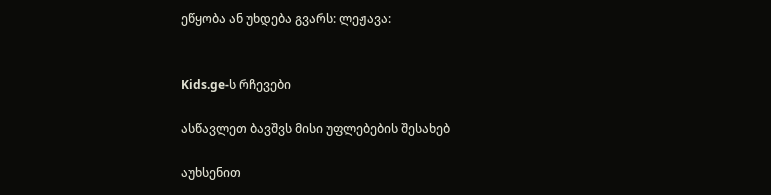ეწყობა ან უხდება გვარს: ლეჟავა:


Kids.ge-ს რჩევები

ასწავლეთ ბავშვს მისი უფლებების შესახებ

აუხსენით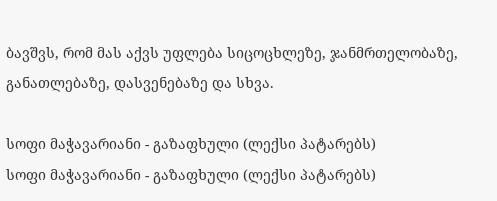ბავშვს, რომ მას აქვს უფლება სიცოცხლეზე, ჯანმრთელობაზე, განათლებაზე, დასვენებაზე და სხვა.

სოფი მაჭავარიანი - გაზაფხული (ლექსი პატარებს)
სოფი მაჭავარიანი - გაზაფხული (ლექსი პატარებს)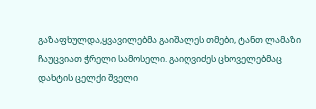გაზაფხულდა,ყვავილებმა გაიშალეს თმები, ტანთ ლამაზი ჩაუცვიათ ჭრელი სამოსელი. გაიღვიძეს ცხოველებმაც დახტის ცელქი შველი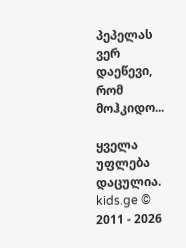პეპელას ვერ დაეწევი, რომ მოჰკიდო...

ყველა უფლება დაცულია.
kids.ge © 2011 - 2026